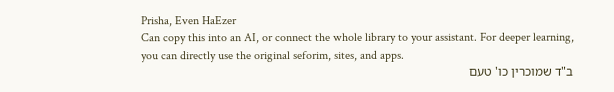Prisha, Even HaEzer
Can copy this into an AI, or connect the whole library to your assistant. For deeper learning, you can directly use the original seforim, sites, and apps.
ב"ד שמוכרין כו' טעם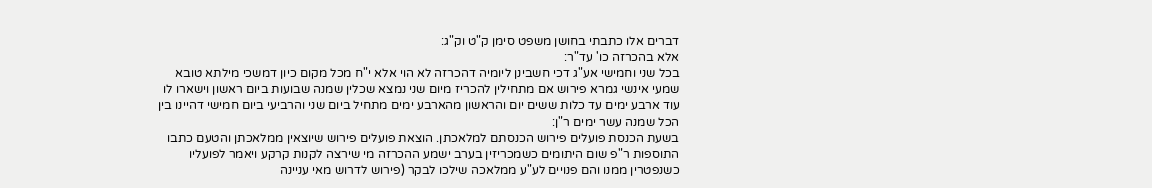דברים אלו כתבתי בחושן משפט סימן ק"ט וק"ג:
אלא בהכרזה כו' עד"ר:
בכל שני וחמישי אע"ג דכי חשבינן ליומיה דהכרזה לא הוי אלא י"ח מכל מקום כיון דמשכי מילתא טובא שמעי אינשי גמרא פירוש אם מתחילין להכריז מיום שני נמצא שכלין שמנה שבועות ביום ראשון וישארו לו עוד ארבע ימים עד כלות ששים יום והראשון מהארבע ימים מתחיל ביום שני והרביעי ביום חמישי דהיינו בין הכל שמנה עשר ימים ר"ן:
בשעת הכנסת פועלים פירוש הכנסתם למלאכתן. הוצאת פועלים פירוש שיוצאין ממלאכתן והטעם כתבו התוספות ר"פ שום היתומים כשמכריזין בערב ישמע ההכרזה מי שירצה לקנות קרקע ויאמר לפועליו כשנפטרין ממנו והם פנויים לע"ע ממלאכה שילכו לבקר (פירוש לדרוש מאי עניינה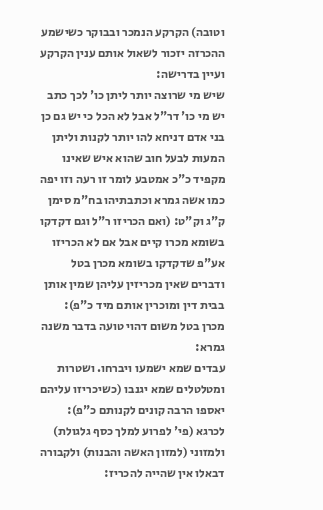וטובה) הקרקע הנמכר ובבוקר כשישמע ההכרזה יזכור לשאול אותם ענין הקרקע ועיין בדרישה:
שיש מי שרוצה יותר ליתן כו' לכך כתב יש מי כו' דר"ל אבל לא הכל כי יש גם כן בני אדם דניחא להו יותר לקנות וליתן המעות לבעל חוב שהוא איש שאינו מקפיד כ"כ אמטבע לומר זו רעה וזו יפה כמו אשה גמרא וכתבתיהו בח"מ סימן ק"ג וק"ט: (ואם הכריזו ר"ל וגם דקדקו בשומא מכרו קיים אבל אם לא הכריזו אע"פ שדקדקו בשומא מכרן בטל ודברים שאין מכריזין עליהן שמין אותן בבית דין ומוכרין אותם מיד כ"פ):
מכרן בטל משום דהוי טועה בדבר משנה גמרא:
עבדים שמא ישמעו ויברחו. ושטרות ומטלטלים שמא יגנבו (כשיכריזו עליהם יאספו הרבה קונים לקנותם כ"פ):
לכרגא (פי' לפרוע למלך כסף גלגולת) ולמזוני (למזון האשה והבנות) ולקבורה דבאלו אין שהייה להכריז: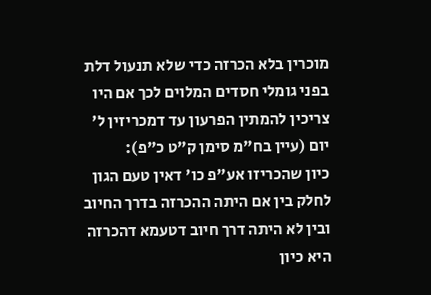מוכרין בלא הכרזה כדי שלא תנעול דלת בפני גומלי חסדים המלוים לכך אם היו צריכין להמתין הפרעון עד דמכריזין ל' יום (עיין בח"מ סימן ק"ט כ"פ):
כיון שהכריזו אע"פ כו' דאין טעם הגון לחלק בין אם היתה ההכרזה בדרך החיוב ובין לא היתה דרך חיוב דטעמא דהכרזה היא כיון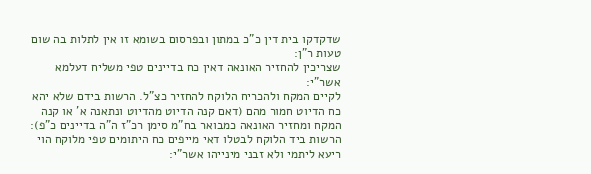שדקדקו בית דין כ"כ במתון ובפרסום בשומא זו אין לתלות בה שום טעות ר"ן:
שצריכין להחזיר האונאה דאין כח בדיינים טפי משליח דעלמא אשר"י:
לקיים המקח ולהכריח הלוקח להחזיר כצ"ל. הרשות בידם שלא יהא כח הדיוט חמור מהם (דאם קנה הדיוט מהדיוט ונתאנה א' או קנה המקח ומחזיר האונאה כמבואר בח"מ סימן רכ"ז ה"ה בדיינים כ"פ):
הרשות ביד הלוקח לבטלו דאי מייפים כח היתומים טפי מלוקח הוי ריעא ליתמי ולא זבני מינייהו אשר"י: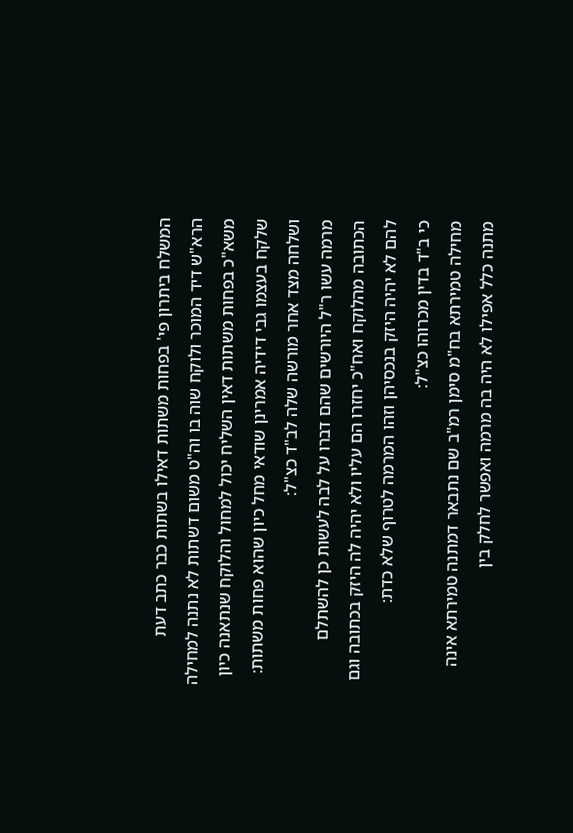המשלח ביתרון פי' בפחות משתות דאילו בשתות כבר כתב דעת הרא"ש דיד המוכר ולוקח שוה בו וה"ט משום דשתות לא נתנה למחילה משא"כ בפחות משתות דאין השליח יכול למחול והלוקח שנתאנה כיון שלקח בעצמו גבי דידיה אמרינן שודאי מחל כיון שהוא פחות משתות:
ושלחה מצד אחר מורשה שלה לב"ד כצ"ל:
מרמה עשו ר"ל היורשים שהם דברו על לבה לעשות כן להשתלם הכתובה מהלוקח ואח"כ יחזרו הם עליו ולא יהיה לה היזק בכתובה וגם להם לא יהיה היזק בנכסיהן וזהו המרמה לטרוף שלא כדת:
כי ב"ד בדין מכרוהו כצ"ל:
מחילה טמירתא בח"מ סימן רמ"ב שם נתבאר דמתנה טמירתא אינה מתנה כלל אפילו לא היה בה מרמה ואפשר לחלק בין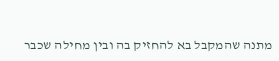מתנה שהמקבל בא להחזיק בה ובין מחילה שכבר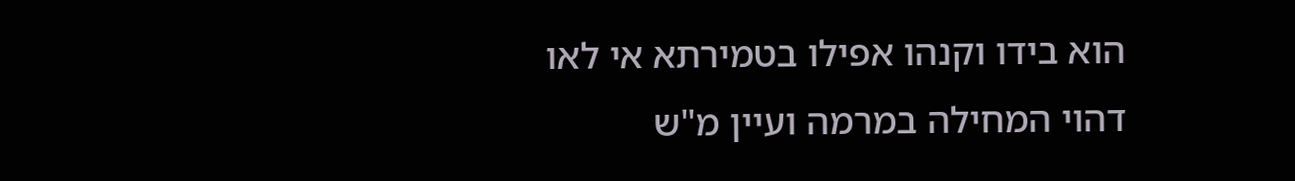הוא בידו וקנהו אפילו בטמירתא אי לאו דהוי המחילה במרמה ועיין מ"ש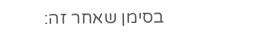בסימן שאחר זה: